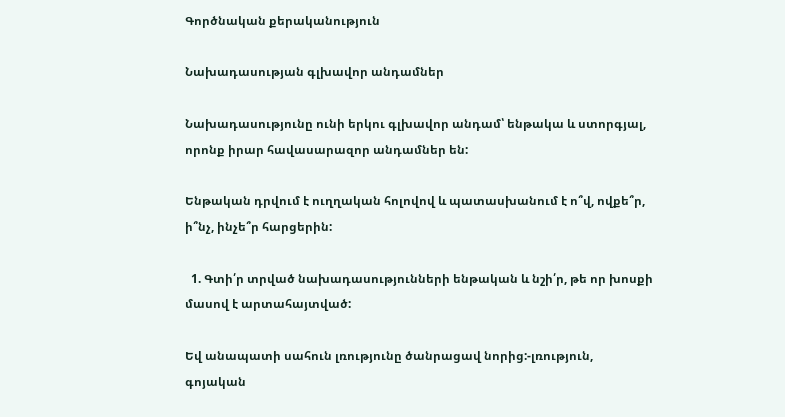Գործնական քերականություն

Նախադասության գլխավոր անդամներ

Նախադասությունը ունի երկու գլխավոր անդամ՝ ենթակա և ստորգյալ, որոնք իրար հավասարազոր անդամներ են:

Ենթական դրվում է ուղղական հոլովով և պատասխանում է ո՞վ, ովքե՞ր, ի՞նչ, ինչե՞ր հարցերին:

  1. Գտի՛ր տրված նախադասությունների ենթական և նշի՛ր, թե որ խոսքի մասով է արտահայտված:

Եվ անապատի սահուն լռությունը ծանրացավ նորից:-լռություն, գոյական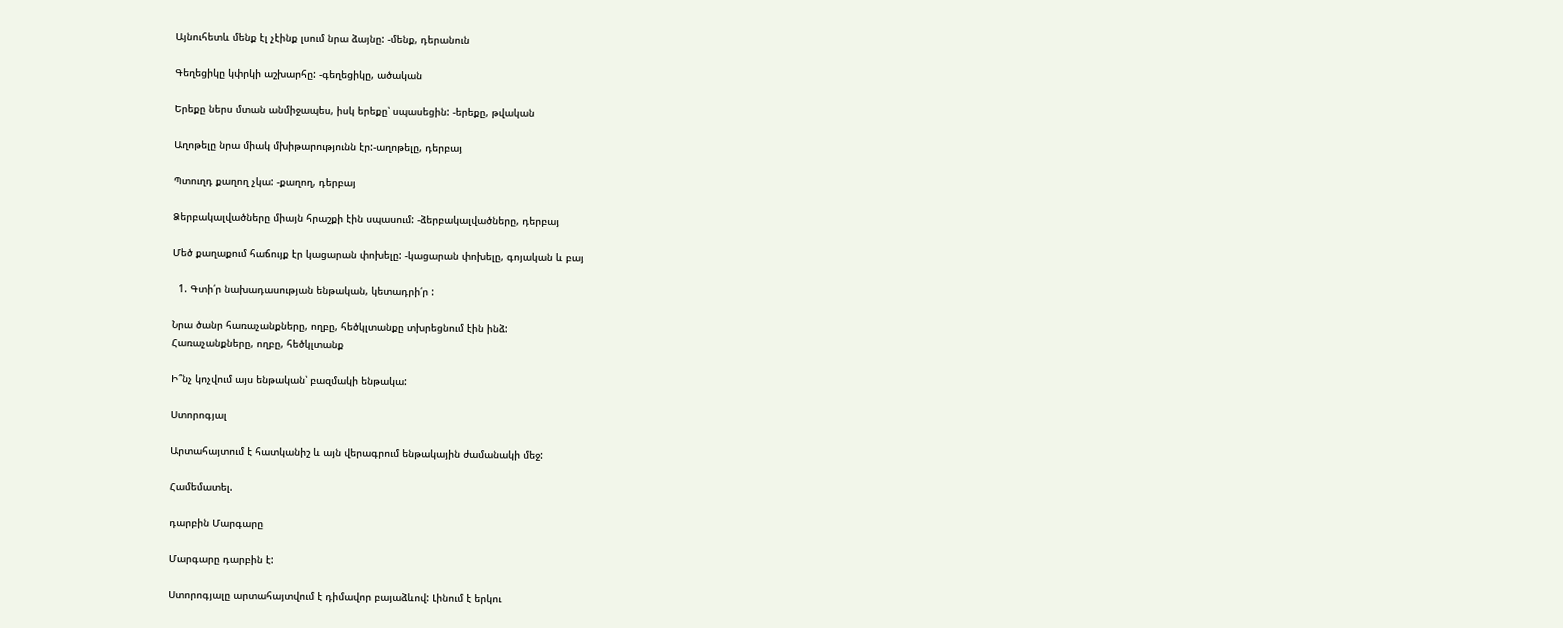Այնուհետև մենք էլ չէինք լսում նրա ձայնը: -մենք, դերանուն

Գեղեցիկը կփրկի աշխարհը: -գեղեցիկը, ածական

Երեքը ներս մտան անմիջապես, իսկ երեքը՝ սպասեցին: -երեքը, թվական

Աղոթելը նրա միակ մխիթարությունն էր:-աղոթելը, դերբայ

Պտուղդ քաղող չկա: -քաղող, դերբայ

Ձերբակալվածները միայն հրաշքի էին սպասում: -ձերբակալվածները, դերբայ

Մեծ քաղաքում հաճույք էր կացարան փոխելը: -կացարան փոխելը, գոյական և բայ

  1. Գտի՛ր նախադասության ենթական, կետադրի՛ր :

Նրա ծանր հառաչանքները, ողբը, հեծկլտանքը տխրեցնում էին ինձ:
Հառաչանքները, ողբը, հեծկլտանք

Ի՞նչ կոչվում այս ենթական՝ բազմակի ենթակա:

Ստորոգյալ

Արտահայտում է հատկանիշ և այն վերագրում ենթակային ժամանակի մեջ:

Համեմատել.

դարբին Մարգարը

Մարգարը դարբին է:

Ստորոգյալը արտահայտվում է դիմավոր բայաձևով: Լինում է երկու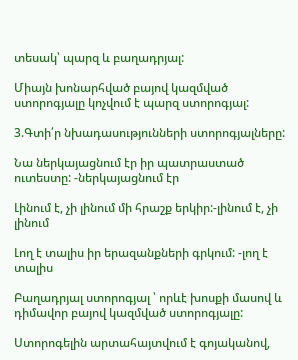տեսակ՝ պարզ և բաղադրյալ:

Միայն խոնարհված բայով կազմված ստորոգյալը կոչվում է պարզ ստորոգյալ:

3.Գտի՛ր նխադասությունների ստորոգյալները:

Նա ներկայացնում էր իր պատրաստած ուտեստը: -ներկայացնում էր

Լինում է, չի լինում մի հրաշք երկիր:-լինում է, չի լինում

Լող է տալիս իր երազանքների գրկում: -լող է տալիս

Բաղադրյալ ստորոգյալ ՝ որևէ խոսքի մասով և դիմավոր բայով կազմված ստորոգյալը:

Ստորոգելին արտահայտվում է գոյականով,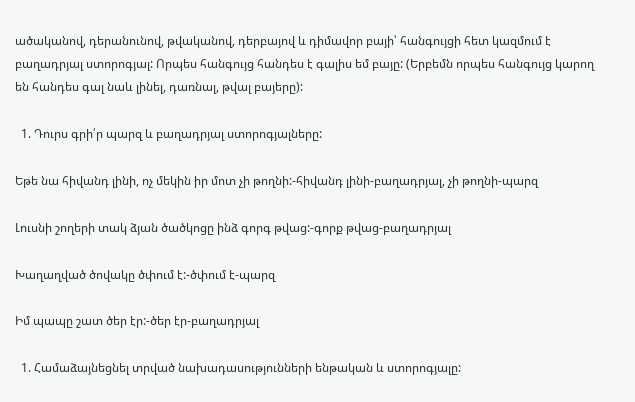ածականով, դերանունով, թվականով, դերբայով և դիմավոր բայի՝ հանգույցի հետ կազմում է բաղադրյալ ստորոգյալ: Որպես հանգույց հանդես է գալիս եմ բայը: (Երբեմն որպես հանգույց կարող են հանդես գալ նաև լինել, դառնալ, թվալ բայերը):

  1. Դուրս գրի՛ր պարզ և բաղադրյալ ստորոգյալները:

Եթե նա հիվանդ լինի, ոչ մեկին իր մոտ չի թողնի:-հիվանդ լինի-բաղադրյալ, չի թողնի-պարզ

Լուսնի շողերի տակ ձյան ծածկոցը ինձ գորգ թվաց:-գորք թվաց-բաղադրյալ

Խաղաղված ծովակը ծփում է:-ծփում է-պարզ

Իմ պապը շատ ծեր էր:-ծեր էր-բաղադրյալ

  1. Համաձայնեցնել տրված նախադասությունների ենթական և ստորոգյալը: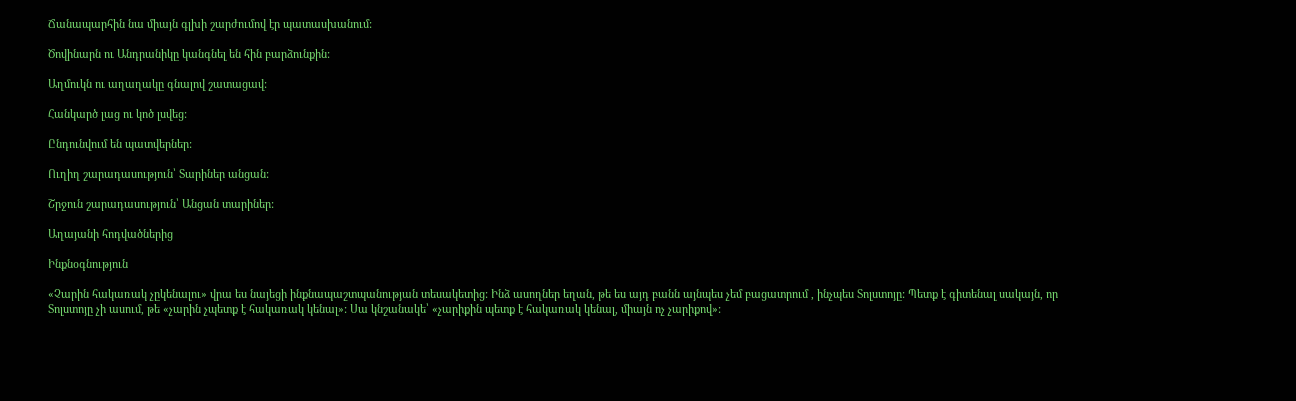Ճանապարհին նա միայն գլխի շարժումով էր պատասխանում:

Ծովինարն ու Անդրանիկը կանգնել են հին բարձունքին:

Աղմուկն ու աղաղակը գնալով շատացավ:

Հանկարծ լաց ու կոծ լսվեց:

Ընդունվում են պատվերներ:

Ուղիղ շարադասություն՝ Տարիներ անցան:

Շրջուն շարադասություն՝ Անցան տարիներ:

Աղայանի հոդվածներից

Ինքնօգնություն

«Չարին հակառակ չըկենալու» վրա ես նայեցի ինքնապաշտպանության տեսակետից: Ինձ ասողներ եղան, թե ես այդ բանն այնպես չեմ բացատրում , ինչպես Տոլստոյը: Պետք է գիտենալ սակայն, որ Տոլստոյը չի ասում, թե «չարին չպետք է հակառակ կենալ»: Սա կնշանակե՝ «չարիքին պետք է հակառակ կենալ, միայն ոչ չարիքով»: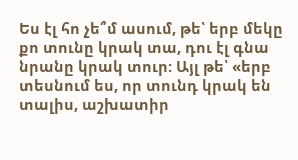Ես էլ հո չե՞մ ասում, թե՝ երբ մեկը քո տունը կրակ տա, դու էլ գնա նրանը կրակ տուր: Այլ թե՝ «երբ տեսնում ես, որ տունդ կրակ են տալիս, աշխատիր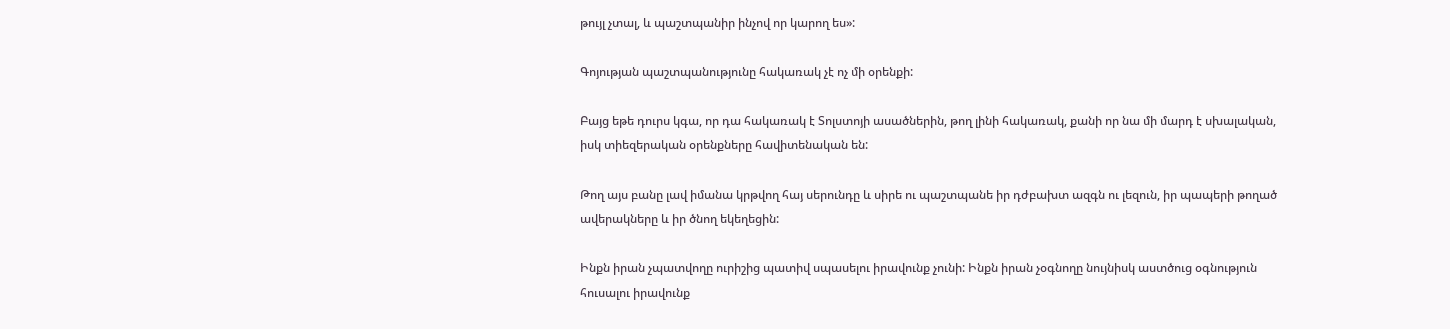թույլ չտալ, և պաշտպանիր ինչով որ կարող ես»:

Գոյության պաշտպանությունը հակառակ չէ ոչ մի օրենքի:

Բայց եթե դուրս կգա, որ դա հակառակ է Տոլստոյի ասածներին, թող լինի հակառակ, քանի որ նա մի մարդ է սխալական, իսկ տիեզերական օրենքները հավիտենական են:

Թող այս բանը լավ իմանա կրթվող հայ սերունդը և սիրե ու պաշտպանե իր դժբախտ ազգն ու լեզուն, իր պապերի թողած ավերակները և իր ծնող եկեղեցին:

Ինքն իրան չպատվողը ուրիշից պատիվ սպասելու իրավունք չունի: Ինքն իրան չօգնողը նույնիսկ աստծուց օգնություն հուսալու իրավունք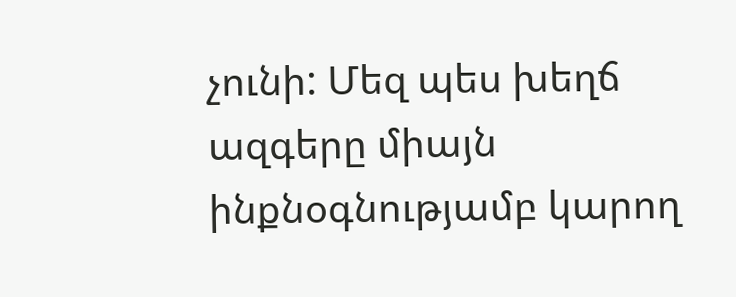չունի: Մեզ պես խեղճ ազգերը միայն ինքնօգնությամբ կարող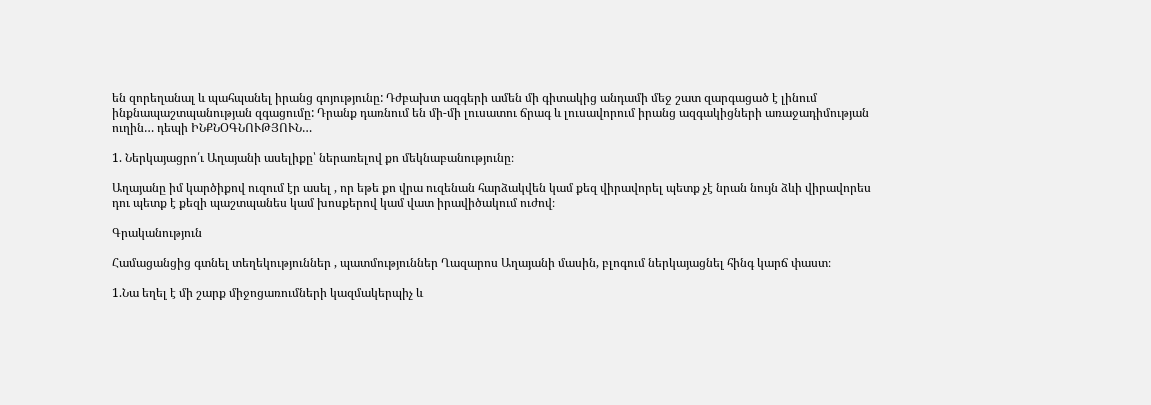են զորեղանալ և պահպանել իրանց գոյությունը: Դժբախտ ազգերի ամեն մի գիտակից անդամի մեջ շատ զարգացած է լինում ինքնապաշտպանության զգացումը: Դրանք դառնում են մի-մի լուսատու ճրագ և լուսավորում իրանց ազգակիցների առաջադիմության ուղին… դեպի ԻՆՔՆՕԳՆՈՒԹՅՈՒՆ…

1. Ներկայացրո՛ւ Աղայանի ասելիքը՝ ներառելով քո մեկնաբանությունը։

Աղայանը իմ կարծիքով ուզում էր ասել , որ եթե քո վրա ուզենան հարձակվեն կամ քեզ վիրավորել պետք չէ նրան նույն ձևի վիրավորես դու պետք է քեզի պաշտպանես կամ խոսքերով կամ վատ իրավիծակում ուժով։

Գրականություն

Համացանցից գտնել տեղեկություններ , պատմություններ Ղազարոս Աղայանի մասին, բլոգում ներկայացնել հինգ կարճ փաստ։

1.Նա եղել է մի շարք միջոցառումների կազմակերպիչ և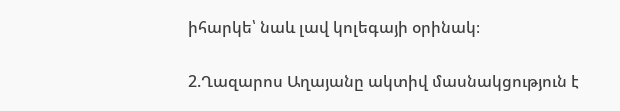իհարկե՝ նաև լավ կոլեգայի օրինակ։

2.Ղազարոս Աղայանը ակտիվ մասնակցություն է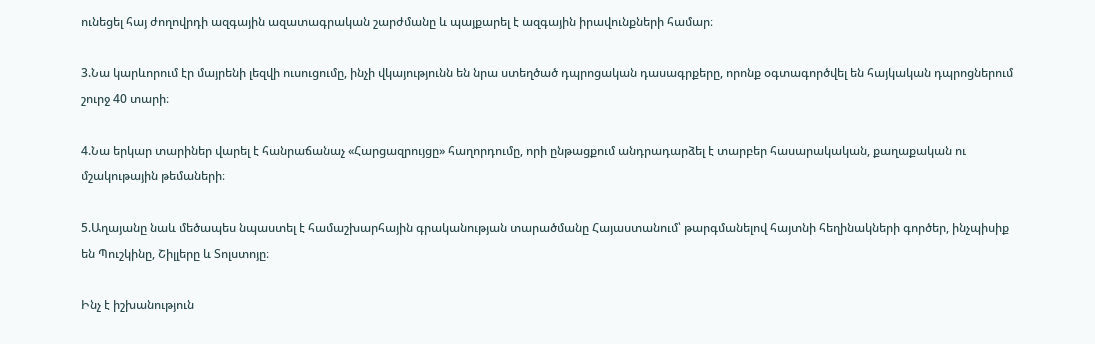ունեցել հայ ժողովրդի ազգային ազատագրական շարժմանը և պայքարել է ազգային իրավունքների համար։

3.Նա կարևորում էր մայրենի լեզվի ուսուցումը, ինչի վկայությունն են նրա ստեղծած դպրոցական դասագրքերը, որոնք օգտագործվել են հայկական դպրոցներում շուրջ 40 տարի։

4.Նա երկար տարիներ վարել է հանրաճանաչ «Հարցազրույցը» հաղորդումը, որի ընթացքում անդրադարձել է տարբեր հասարակական, քաղաքական ու մշակութային թեմաների։

5.Աղայանը նաև մեծապես նպաստել է համաշխարհային գրականության տարածմանը Հայաստանում՝ թարգմանելով հայտնի հեղինակների գործեր, ինչպիսիք են Պուշկինը, Շիլլերը և Տոլստոյը։

Ինչ է իշխանություն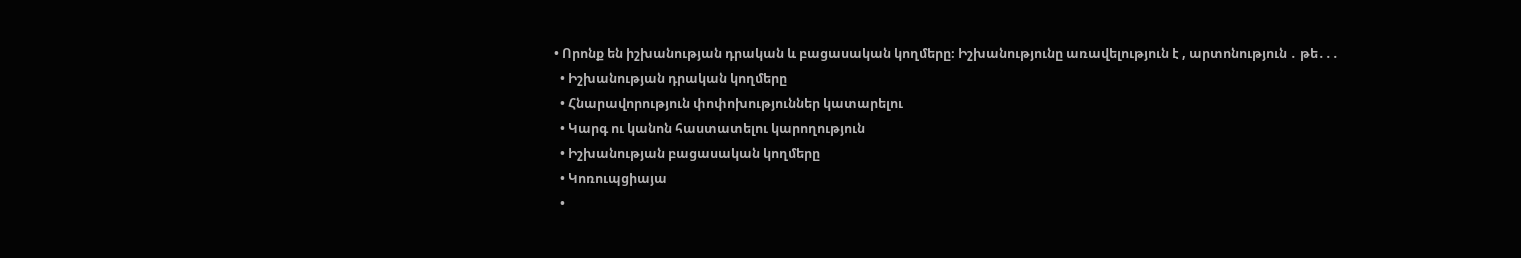• Որոնք են իշխանության դրական և բացասական կողմերը։ Իշխանությունը առավելություն է , արտոնություն ․ թե․․․
  • Իշխանության դրական կողմերը
  • Հնարավորություն փոփոխություններ կատարելու
  • Կարգ ու կանոն հաստատելու կարողություն
  • Իշխանության բացասական կողմերը
  • Կոռուպցիայա
  •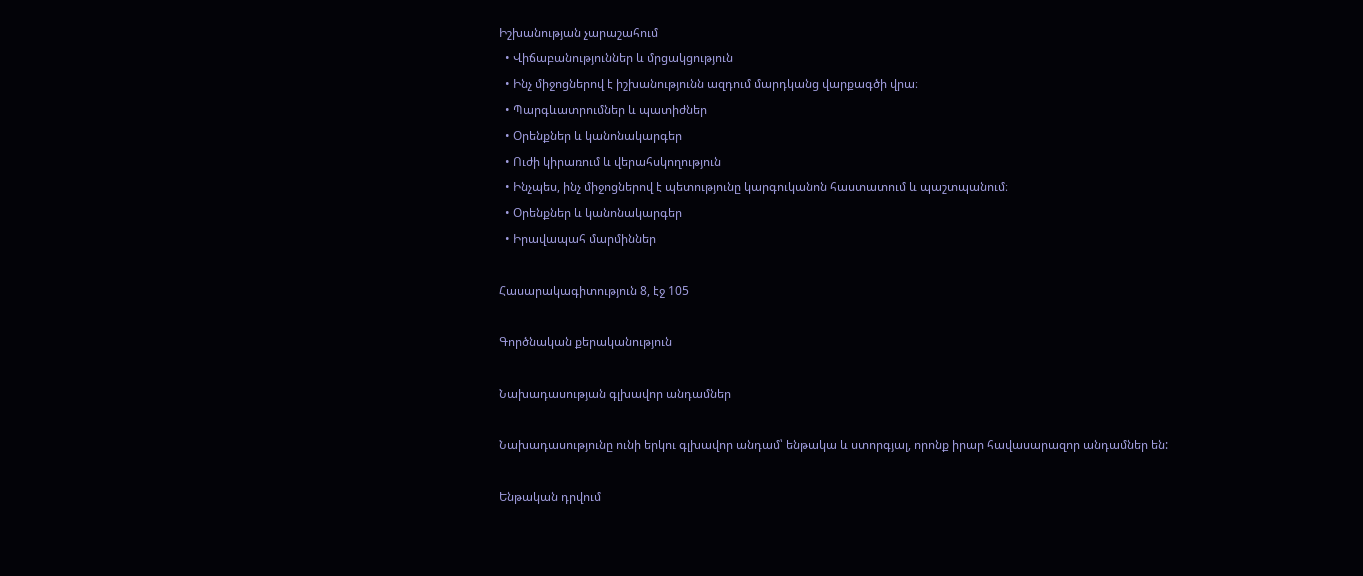Իշխանության չարաշահում
  • Վիճաբանություններ և մրցակցություն
  • Ինչ միջոցներով է իշխանությունն ազդում մարդկանց վարքագծի վրա։
  • Պարգևատրումներ և պատիժներ
  • Օրենքներ և կանոնակարգեր
  • Ուժի կիրառում և վերահսկողություն
  • Ինչպես, ինչ միջոցներով է պետությունը կարգուկանոն հաստատում և պաշտպանում։
  • Օրենքներ և կանոնակարգեր
  • Իրավապահ մարմիններ

Հասարակագիտություն 8, էջ 105

Գործնական քերականություն

Նախադասության գլխավոր անդամներ

Նախադասությունը ունի երկու գլխավոր անդամ՝ ենթակա և ստորգյալ, որոնք իրար հավասարազոր անդամներ են:

Ենթական դրվում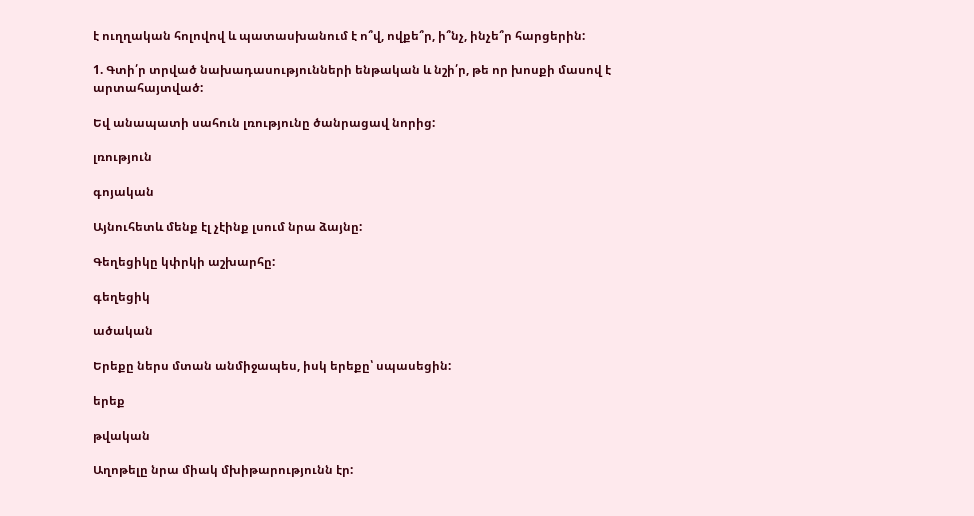է ուղղական հոլովով և պատասխանում է ո՞վ, ովքե՞ր, ի՞նչ, ինչե՞ր հարցերին:

1. Գտի՛ր տրված նախադասությունների ենթական և նշի՛ր, թե որ խոսքի մասով է արտահայտված:

Եվ անապատի սահուն լռությունը ծանրացավ նորից:

լռություն

գոյական

Այնուհետև մենք էլ չէինք լսում նրա ձայնը:

Գեղեցիկը կփրկի աշխարհը:

գեղեցիկ

ածական

Երեքը ներս մտան անմիջապես, իսկ երեքը՝ սպասեցին:

երեք

թվական

Աղոթելը նրա միակ մխիթարությունն էր: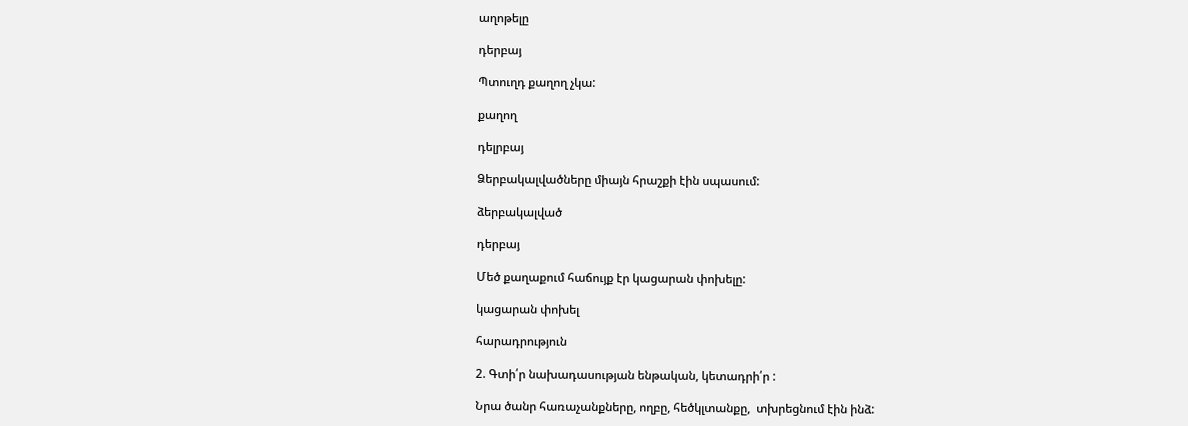աղոթելը

դերբայ

Պտուղդ քաղող չկա:

քաղող

դելրբայ

Ձերբակալվածները միայն հրաշքի էին սպասում:

ձերբակալված

դերբայ

Մեծ քաղաքում հաճույք էր կացարան փոխելը:

կացարան փոխել

հարադրություն

2. Գտի՛ր նախադասության ենթական, կետադրի՛ր :

Նրա ծանր հառաչանքները, ողբը, հեծկլտանքը,  տխրեցնում էին ինձ: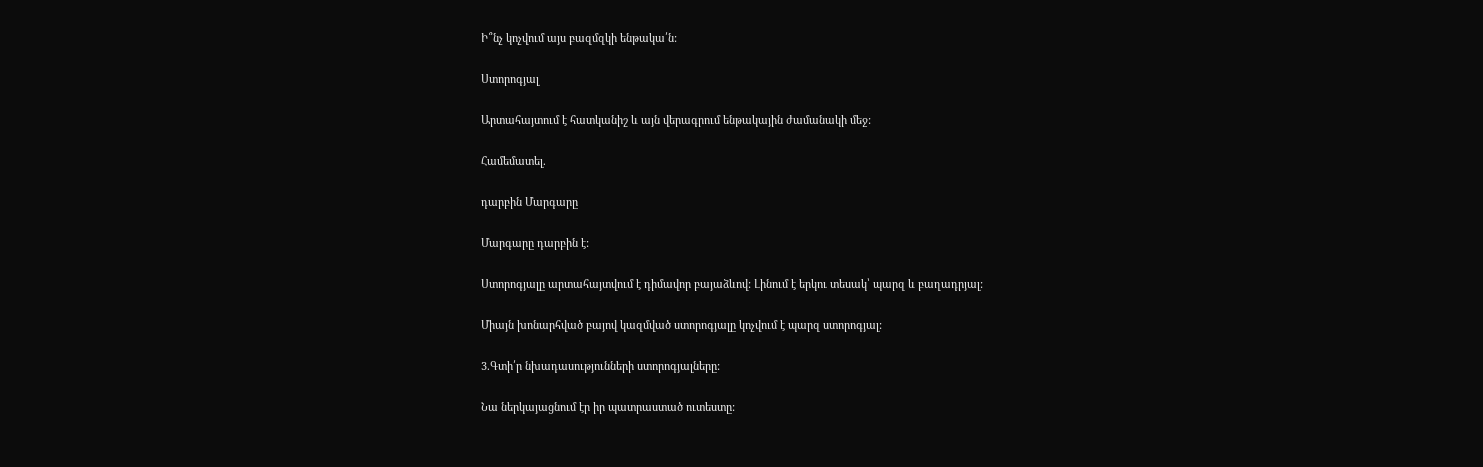Ի՞նչ կոչվում այս բազմզկի ենթակա՛ն:

Ստորոգյալ

Արտահայտում է հատկանիշ և այն վերագրում ենթակային ժամանակի մեջ:

Համեմատել.

դարբին Մարգարը

Մարգարը դարբին է:

Ստորոգյալը արտահայտվում է դիմավոր բայաձևով: Լինում է երկու տեսակ՝ պարզ և բաղադրյալ:

Միայն խոնարհված բայով կազմված ստորոգյալը կոչվում է պարզ ստորոգյալ:

3.Գտի՛ր նխադասությունների ստորոգյալները:

Նա ներկայացնում էր իր պատրաստած ուտեստը: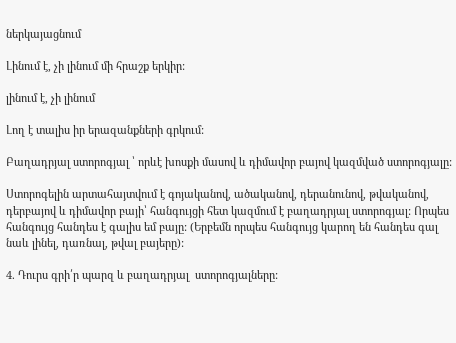ներկայացնում

Լինում է, չի լինում մի հրաշք երկիր:

լինում է, չի լինում

Լող է տալիս իր երազանքների գրկում:

Բաղադրյալ ստորոգյալ ՝ որևէ խոսքի մասով և դիմավոր բայով կազմված ստորոգյալը:

Ստորոգելին արտահայտվում է գոյականով, ածականով, դերանունով, թվականով, դերբայով և դիմավոր բայի՝ հանգույցի հետ կազմում է բաղադրյալ ստորոգյալ: Որպես  հանգույց հանդես է գալիս եմ բայը: (Երբեմն որպես հանգույց կարող են հանդես գալ նաև լինել, դառնալ, թվալ բայերը):

4. Դուրս գրի՛ր պարզ և բաղադրյալ  ստորոգյալները: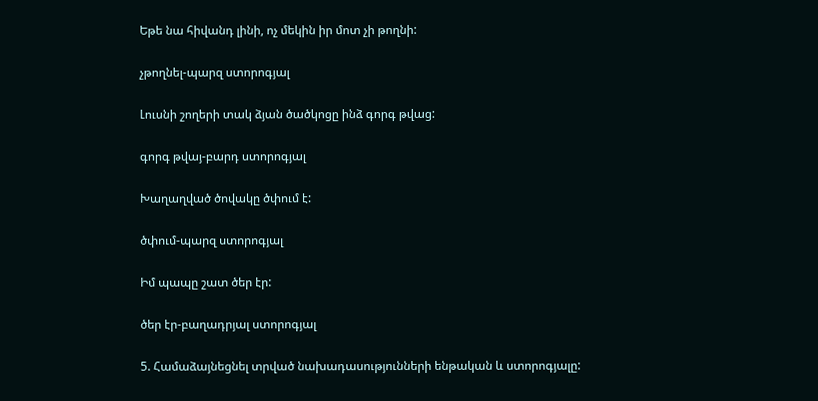Եթե նա հիվանդ լինի, ոչ մեկին իր մոտ չի թողնի:

չթողնել-պարզ ստորոգյալ

Լուսնի շողերի տակ ձյան ծածկոցը ինձ գորգ թվաց:

գորգ թվայ-բարդ ստորոգյալ

Խաղաղված ծովակը ծփում է:

ծփում-պարզ ստորոգյալ

Իմ պապը շատ ծեր էր:

ծեր էր-բաղադրյալ ստորոգյալ

5. Համաձայնեցնել տրված նախադասությունների ենթական և ստորոգյալը: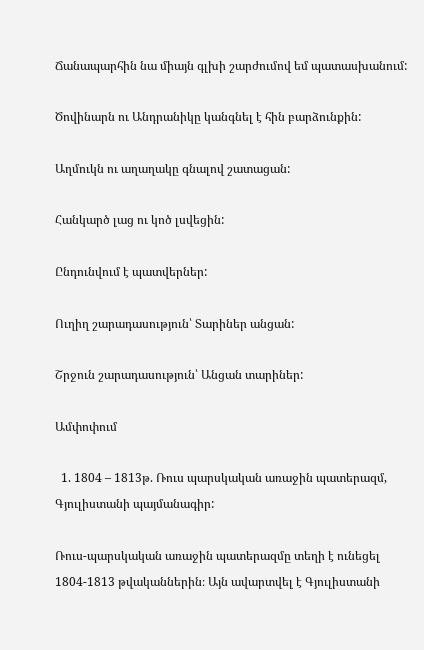Ճանապարհին նա միայն գլխի շարժումով եմ պատասխանում:

Ծովինարն ու Անդրանիկը կանգնել է հին բարձունքին:

Աղմուկն ու աղաղակը գնալով շատացան:

Հանկարծ լաց ու կոծ լսվեցին:

Ընդունվում է պատվերներ:

Ուղիղ շարադասություն՝ Տարիներ անցան:

Շրջուն շարադասություն՝ Անցան տարիներ:

Ամփոփում

  1. 1804 – 1813թ. Ռուս պարսկական առաջին պատերազմ, Գյուլիստանի պայմանագիր:

Ռուս-պարսկական առաջին պատերազմը տեղի է ունեցել 1804-1813 թվականներին։ Այն ավարտվել է Գյուլիստանի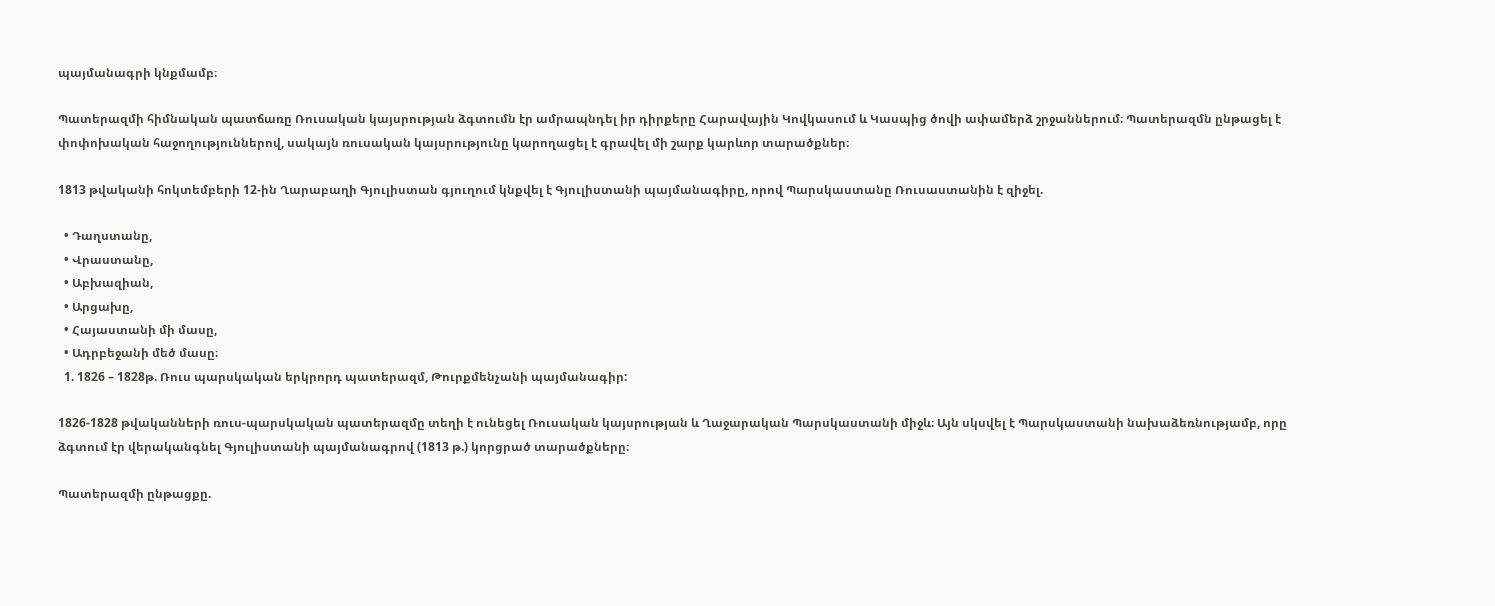պայմանագրի կնքմամբ։

Պատերազմի հիմնական պատճառը Ռուսական կայսրության ձգտումն էր ամրապնդել իր դիրքերը Հարավային Կովկասում և Կասպից ծովի ափամերձ շրջաններում։ Պատերազմն ընթացել է փոփոխական հաջողություններով, սակայն ռուսական կայսրությունը կարողացել է գրավել մի շարք կարևոր տարածքներ։

1813 թվականի հոկտեմբերի 12-ին Ղարաբաղի Գյուլիստան գյուղում կնքվել է Գյուլիստանի պայմանագիրը, որով Պարսկաստանը Ռուսաստանին է զիջել.

  • Դաղստանը,
  • Վրաստանը,
  • Աբխազիան,
  • Արցախը,
  • Հայաստանի մի մասը,
  • Ադրբեջանի մեծ մասը։
  1. 1826 – 1828թ. Ռուս պարսկական երկրորդ պատերազմ, Թուրքմենչանի պայմանագիր:

1826-1828 թվականների ռուս-պարսկական պատերազմը տեղի է ունեցել Ռուսական կայսրության և Ղաջարական Պարսկաստանի միջև։ Այն սկսվել է Պարսկաստանի նախաձեռնությամբ, որը ձգտում էր վերականգնել Գյուլիստանի պայմանագրով (1813 թ.) կորցրած տարածքները։

Պատերազմի ընթացքը.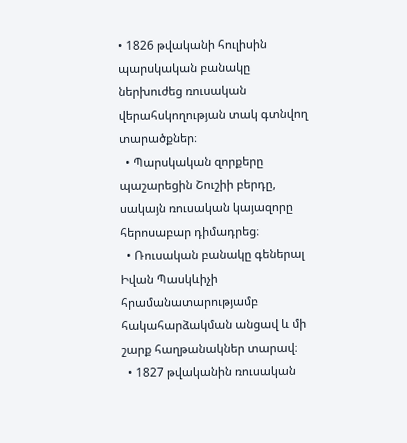• 1826 թվականի հուլիսին պարսկական բանակը ներխուժեց ռուսական վերահսկողության տակ գտնվող տարածքներ։
  • Պարսկական զորքերը պաշարեցին Շուշիի բերդը, սակայն ռուսական կայազորը հերոսաբար դիմադրեց։
  • Ռուսական բանակը գեներալ Իվան Պասկևիչի հրամանատարությամբ հակահարձակման անցավ և մի շարք հաղթանակներ տարավ։
  • 1827 թվականին ռուսական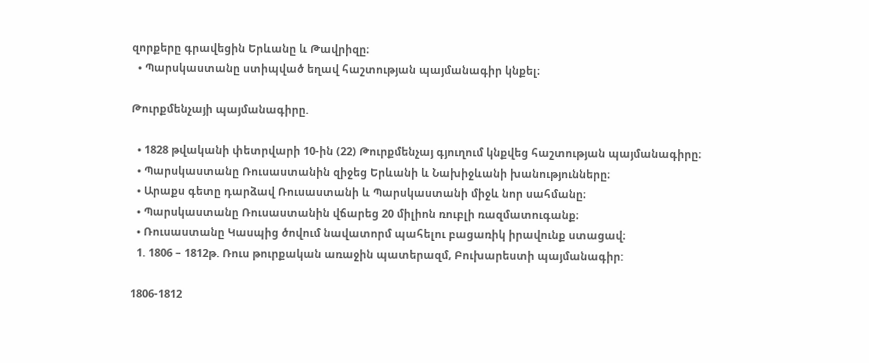զորքերը գրավեցին Երևանը և Թավրիզը։
  • Պարսկաստանը ստիպված եղավ հաշտության պայմանագիր կնքել։

Թուրքմենչայի պայմանագիրը.

  • 1828 թվականի փետրվարի 10-ին (22) Թուրքմենչայ գյուղում կնքվեց հաշտության պայմանագիրը։
  • Պարսկաստանը Ռուսաստանին զիջեց Երևանի և Նախիջևանի խանությունները։
  • Արաքս գետը դարձավ Ռուսաստանի և Պարսկաստանի միջև նոր սահմանը։
  • Պարսկաստանը Ռուսաստանին վճարեց 20 միլիոն ռուբլի ռազմատուգանք։
  • Ռուսաստանը Կասպից ծովում նավատորմ պահելու բացառիկ իրավունք ստացավ։
  1. 1806 – 1812թ. Ռուս թուրքական առաջին պատերազմ, Բուխարեստի պայմանագիր:

1806-1812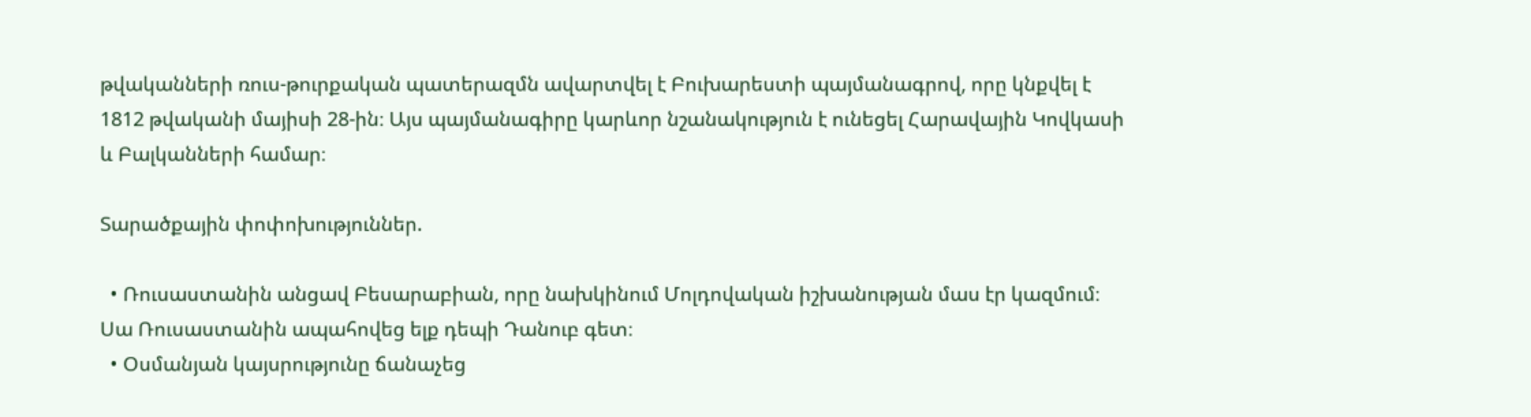թվականների ռուս-թուրքական պատերազմն ավարտվել է Բուխարեստի պայմանագրով, որը կնքվել է 1812 թվականի մայիսի 28-ին։ Այս պայմանագիրը կարևոր նշանակություն է ունեցել Հարավային Կովկասի և Բալկանների համար։

Տարածքային փոփոխություններ.

  • Ռուսաստանին անցավ Բեսարաբիան, որը նախկինում Մոլդովական իշխանության մաս էր կազմում։ Սա Ռուսաստանին ապահովեց ելք դեպի Դանուբ գետ։
  • Օսմանյան կայսրությունը ճանաչեց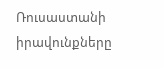Ռուսաստանի իրավունքները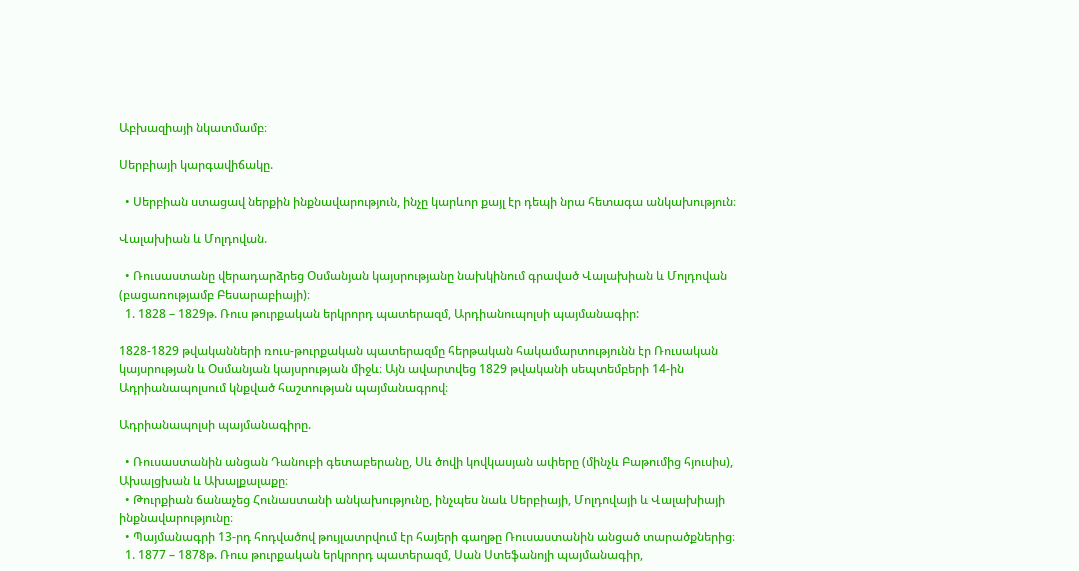Աբխազիայի նկատմամբ։

Սերբիայի կարգավիճակը.

  • Սերբիան ստացավ ներքին ինքնավարություն, ինչը կարևոր քայլ էր դեպի նրա հետագա անկախություն։

Վալախիան և Մոլդովան.

  • Ռուսաստանը վերադարձրեց Օսմանյան կայսրությանը նախկինում գրաված Վալախիան և Մոլդովան (բացառությամբ Բեսարաբիայի)։
  1. 1828 – 1829թ. Ռուս թուրքական երկրորդ պատերազմ, Արդիանուպոլսի պայմանագիր:

1828-1829 թվականների ռուս-թուրքական պատերազմը հերթական հակամարտությունն էր Ռուսական կայսրության և Օսմանյան կայսրության միջև։ Այն ավարտվեց 1829 թվականի սեպտեմբերի 14-ին Ադրիանապոլսում կնքված հաշտության պայմանագրով։

Ադրիանապոլսի պայմանագիրը.

  • Ռուսաստանին անցան Դանուբի գետաբերանը, Սև ծովի կովկասյան ափերը (մինչև Բաթումից հյուսիս), Ախալցխան և Ախալքալաքը։
  • Թուրքիան ճանաչեց Հունաստանի անկախությունը, ինչպես նաև Սերբիայի, Մոլդովայի և Վալախիայի ինքնավարությունը։
  • Պայմանագրի 13-րդ հոդվածով թույլատրվում էր հայերի գաղթը Ռուսաստանին անցած տարածքներից։
  1. 1877 – 1878թ. Ռուս թուրքական երկրորդ պատերազմ, Սան Ստեֆանոյի պայմանագիր,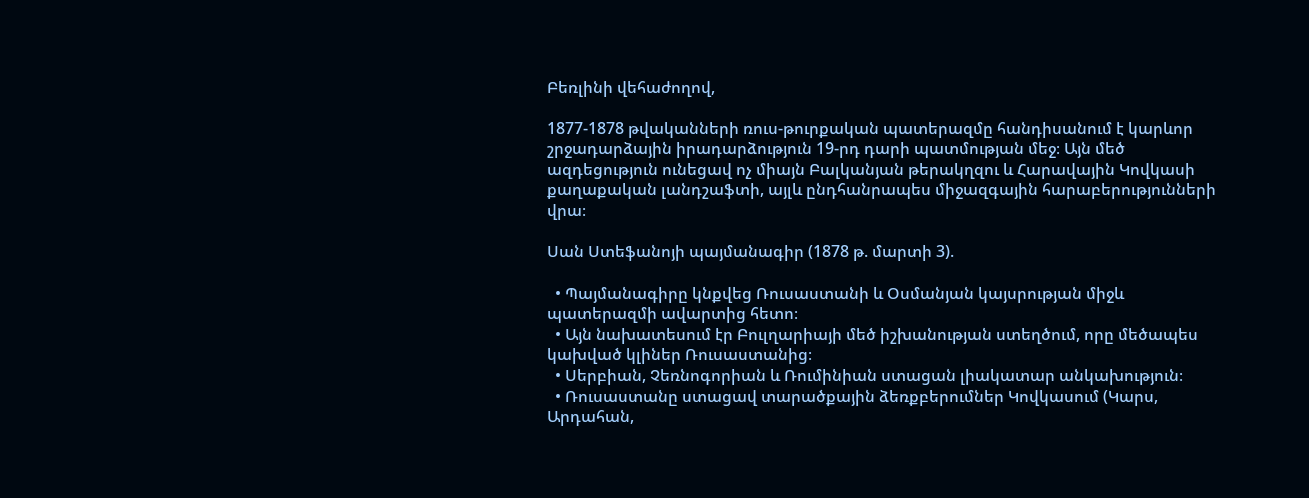Բեռլինի վեհաժողով,

1877-1878 թվականների ռուս-թուրքական պատերազմը հանդիսանում է կարևոր շրջադարձային իրադարձություն 19-րդ դարի պատմության մեջ։ Այն մեծ ազդեցություն ունեցավ ոչ միայն Բալկանյան թերակղզու և Հարավային Կովկասի քաղաքական լանդշաֆտի, այլև ընդհանրապես միջազգային հարաբերությունների վրա։

Սան Ստեֆանոյի պայմանագիր (1878 թ. մարտի 3).

  • Պայմանագիրը կնքվեց Ռուսաստանի և Օսմանյան կայսրության միջև պատերազմի ավարտից հետո։
  • Այն նախատեսում էր Բուլղարիայի մեծ իշխանության ստեղծում, որը մեծապես կախված կլիներ Ռուսաստանից։
  • Սերբիան, Չեռնոգորիան և Ռումինիան ստացան լիակատար անկախություն։
  • Ռուսաստանը ստացավ տարածքային ձեռքբերումներ Կովկասում (Կարս, Արդահան,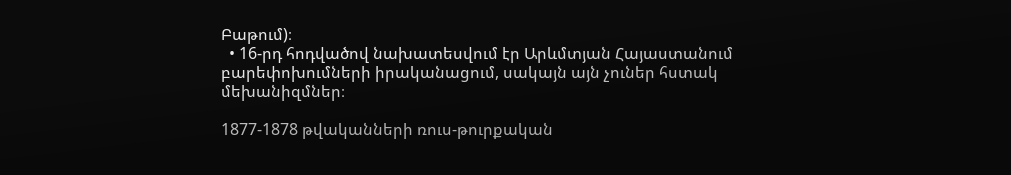Բաթում)։
  • 16-րդ հոդվածով նախատեսվում էր Արևմտյան Հայաստանում բարեփոխումների իրականացում, սակայն այն չուներ հստակ մեխանիզմներ։

1877-1878 թվականների ռուս-թուրքական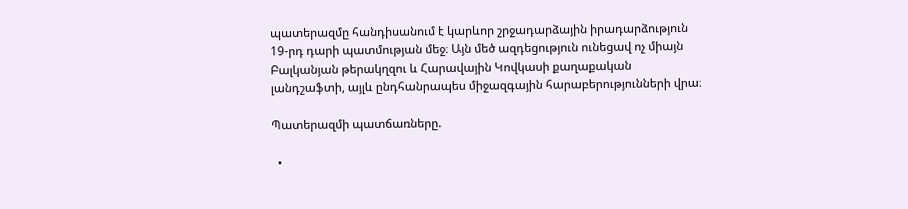պատերազմը հանդիսանում է կարևոր շրջադարձային իրադարձություն 19-րդ դարի պատմության մեջ։ Այն մեծ ազդեցություն ունեցավ ոչ միայն Բալկանյան թերակղզու և Հարավային Կովկասի քաղաքական լանդշաֆտի, այլև ընդհանրապես միջազգային հարաբերությունների վրա։

Պատերազմի պատճառները.

  •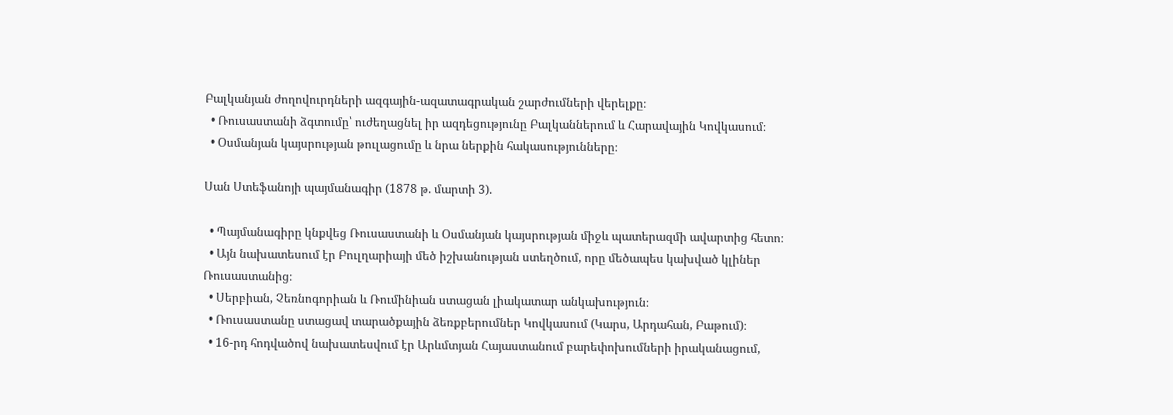Բալկանյան ժողովուրդների ազգային-ազատագրական շարժումների վերելքը։
  • Ռուսաստանի ձգտումը՝ ուժեղացնել իր ազդեցությունը Բալկաններում և Հարավային Կովկասում։
  • Օսմանյան կայսրության թուլացումը և նրա ներքին հակասությունները։

Սան Ստեֆանոյի պայմանագիր (1878 թ. մարտի 3).

  • Պայմանագիրը կնքվեց Ռուսաստանի և Օսմանյան կայսրության միջև պատերազմի ավարտից հետո։
  • Այն նախատեսում էր Բուլղարիայի մեծ իշխանության ստեղծում, որը մեծապես կախված կլիներ Ռուսաստանից։
  • Սերբիան, Չեռնոգորիան և Ռումինիան ստացան լիակատար անկախություն։
  • Ռուսաստանը ստացավ տարածքային ձեռքբերումներ Կովկասում (Կարս, Արդահան, Բաթում)։
  • 16-րդ հոդվածով նախատեսվում էր Արևմտյան Հայաստանում բարեփոխումների իրականացում,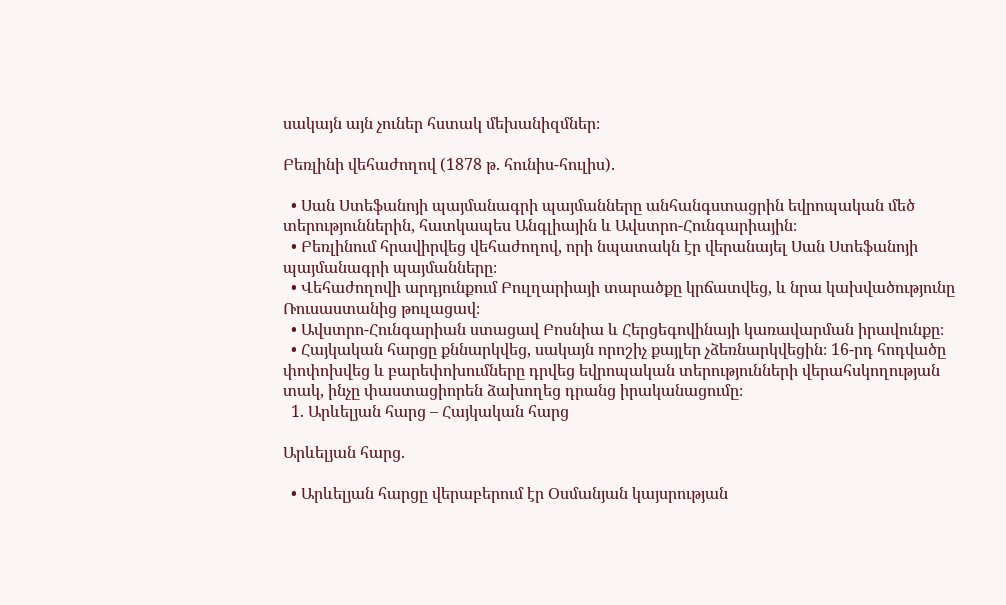սակայն այն չուներ հստակ մեխանիզմներ։

Բեռլինի վեհաժողով (1878 թ. հունիս-հուլիս).

  • Սան Ստեֆանոյի պայմանագրի պայմանները անհանգստացրին եվրոպական մեծ տերություններին, հատկապես Անգլիային և Ավստրո-Հունգարիային։
  • Բեռլինում հրավիրվեց վեհաժողով, որի նպատակն էր վերանայել Սան Ստեֆանոյի պայմանագրի պայմանները։
  • Վեհաժողովի արդյունքում Բուլղարիայի տարածքը կրճատվեց, և նրա կախվածությունը Ռուսաստանից թուլացավ։
  • Ավստրո-Հունգարիան ստացավ Բոսնիա և Հերցեգովինայի կառավարման իրավունքը։
  • Հայկական հարցը քննարկվեց, սակայն որոշիչ քայլեր չձեռնարկվեցին։ 16-րդ հոդվածը փոփոխվեց և բարեփոխումները դրվեց եվրոպական տերությունների վերահսկողության տակ, ինչը փաստացիորեն ձախողեց դրանց իրականացումը։
  1. Արևելյան հարց – Հայկական հարց

Արևելյան հարց.

  • Արևելյան հարցը վերաբերում էր Օսմանյան կայսրության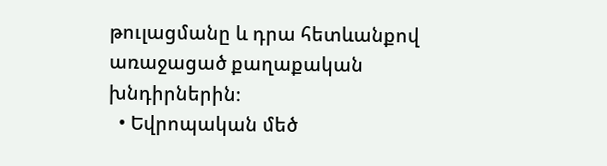թուլացմանը և դրա հետևանքով առաջացած քաղաքական խնդիրներին։
  • Եվրոպական մեծ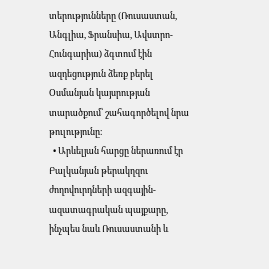տերությունները (Ռուսաստան, Անգլիա, Ֆրանսիա, Ավստրո-Հունգարիա) ձգտում էին ազդեցություն ձեռք բերել Օսմանյան կայսրության տարածքում՝ շահագործելով նրա թուլությունը։
  • Արևելյան հարցը ներառում էր Բալկանյան թերակղզու ժողովուրդների ազգային-ազատագրական պայքարը, ինչպես նաև Ռուսաստանի և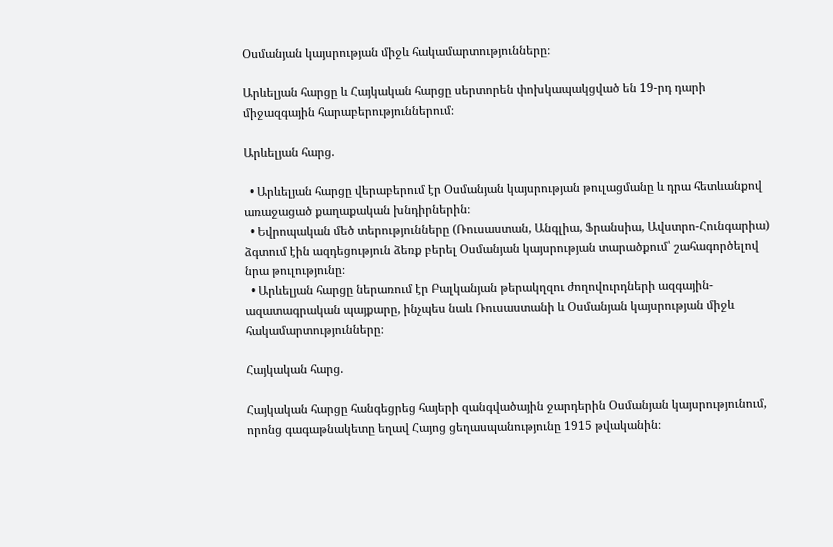Օսմանյան կայսրության միջև հակամարտությունները։

Արևելյան հարցը և Հայկական հարցը սերտորեն փոխկապակցված են 19-րդ դարի միջազգային հարաբերություններում։

Արևելյան հարց.

  • Արևելյան հարցը վերաբերում էր Օսմանյան կայսրության թուլացմանը և դրա հետևանքով առաջացած քաղաքական խնդիրներին։
  • Եվրոպական մեծ տերությունները (Ռուսաստան, Անգլիա, Ֆրանսիա, Ավստրո-Հունգարիա) ձգտում էին ազդեցություն ձեռք բերել Օսմանյան կայսրության տարածքում՝ շահագործելով նրա թուլությունը։
  • Արևելյան հարցը ներառում էր Բալկանյան թերակղզու ժողովուրդների ազգային-ազատագրական պայքարը, ինչպես նաև Ռուսաստանի և Օսմանյան կայսրության միջև հակամարտությունները։

Հայկական հարց.

Հայկական հարցը հանգեցրեց հայերի զանգվածային ջարդերին Օսմանյան կայսրությունում, որոնց գագաթնակետը եղավ Հայոց ցեղասպանությունը 1915 թվականին։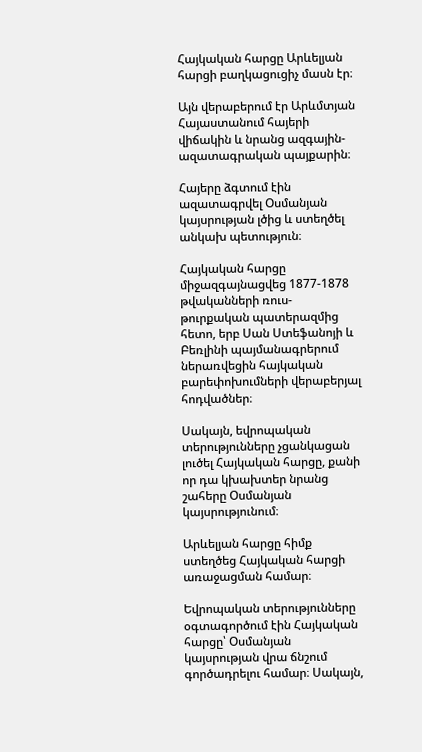Հայկական հարցը Արևելյան հարցի բաղկացուցիչ մասն էր։

Այն վերաբերում էր Արևմտյան Հայաստանում հայերի վիճակին և նրանց ազգային-ազատագրական պայքարին։

Հայերը ձգտում էին ազատագրվել Օսմանյան կայսրության լծից և ստեղծել անկախ պետություն։

Հայկական հարցը միջազգայնացվեց 1877-1878 թվականների ռուս-թուրքական պատերազմից հետո, երբ Սան Ստեֆանոյի և Բեռլինի պայմանագրերում ներառվեցին հայկական բարեփոխումների վերաբերյալ հոդվածներ։

Սակայն, եվրոպական տերությունները չցանկացան լուծել Հայկական հարցը, քանի որ դա կխախտեր նրանց շահերը Օսմանյան կայսրությունում։

Արևելյան հարցը հիմք ստեղծեց Հայկական հարցի առաջացման համար։

Եվրոպական տերությունները օգտագործում էին Հայկական հարցը՝ Օսմանյան կայսրության վրա ճնշում գործադրելու համար։ Սակայն,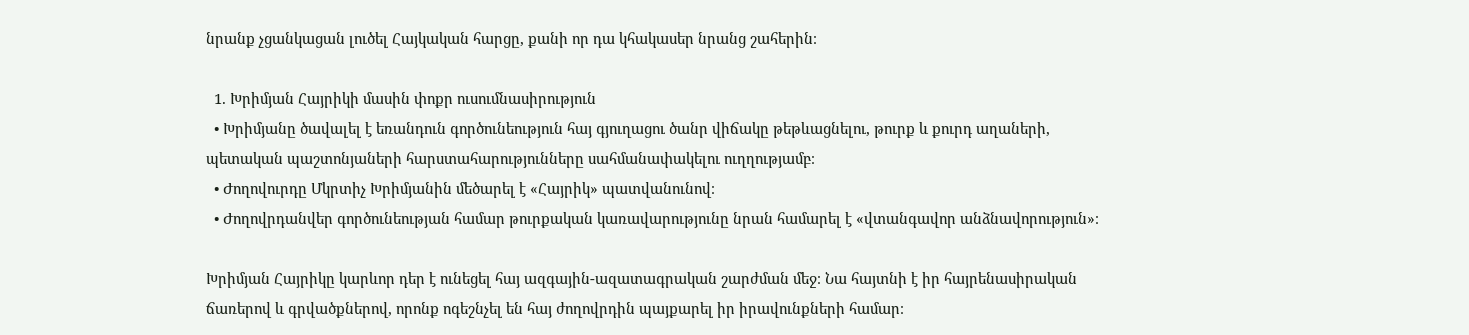նրանք չցանկացան լուծել Հայկական հարցը, քանի որ դա կհակասեր նրանց շահերին։

  1. Խրիմյան Հայրիկի մասին փոքր ուսումնասիրություն
  • Խրիմյանը ծավալել է եռանդուն գործունեություն հայ գյուղացու ծանր վիճակը թեթևացնելու, թուրք և քուրդ աղաների, պետական պաշտոնյաների հարստահարությունները սահմանափակելու ուղղությամբ։
  • Ժողովուրդը Մկրտիչ Խրիմյանին մեծարել է «Հայրիկ» պատվանունով։
  • Ժողովրդանվեր գործունեության համար թուրքական կառավարությունը նրան համարել է «վտանգավոր անձնավորություն»։

Խրիմյան Հայրիկը կարևոր դեր է ունեցել հայ ազգային-ազատագրական շարժման մեջ։ Նա հայտնի է իր հայրենասիրական ճառերով և գրվածքներով, որոնք ոգեշնչել են հայ ժողովրդին պայքարել իր իրավունքների համար։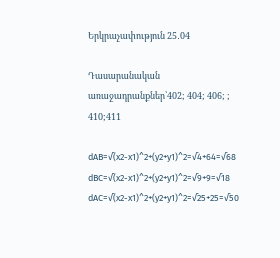Երկրաչափություն 25․04

Դասարանական առաջադրանքներ՝402; 404; 406; ; 410;411

dAB=√(x2-x1)^2+(y2+y1)^2=√4+64=√68
dBC=√(x2-x1)^2+(y2+y1)^2=√9+9=√18
dAC=√(x2-x1)^2+(y2+y1)^2=√25+25=√50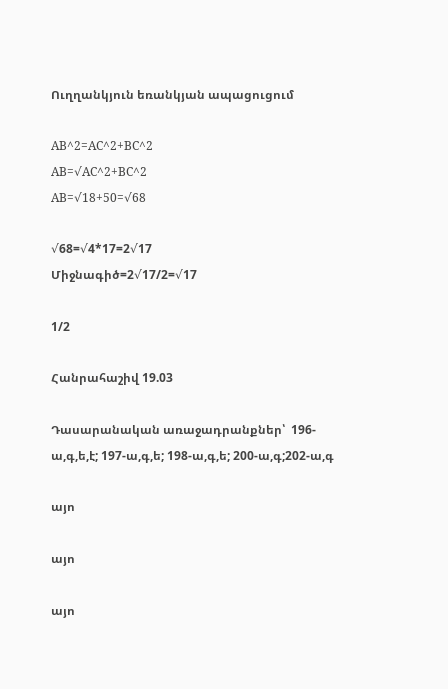Ուղղանկյուն եռանկյան ապացուցում

AB^2=AC^2+BC^2
AB=√AC^2+BC^2
AB=√18+50=√68

√68=√4*17=2√17
Միջնագիծ=2√17/2=√17

1/2

Հանրահաշիվ 19.03

Դասարանական առաջադրանքներ՝  196-ա,գ,ե,է; 197-ա,գ,ե; 198-ա,գ,ե; 200-ա,գ;202-ա,գ

այո

այո

այո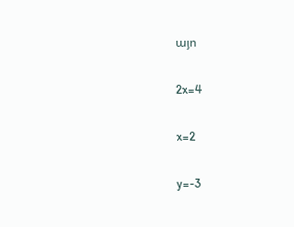այո

2x=4

x=2

y=-3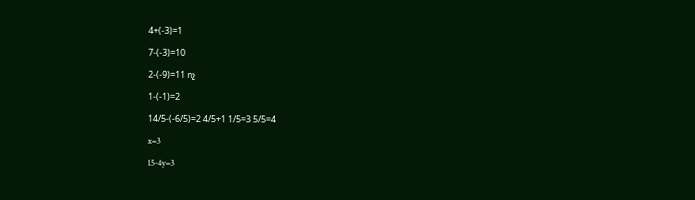4+(-3)=1

7-(-3)=10

2-(-9)=11 ոչ

1-(-1)=2

14/5-(-6/5)=2 4/5+1 1/5=3 5/5=4

x=3

15-4y=3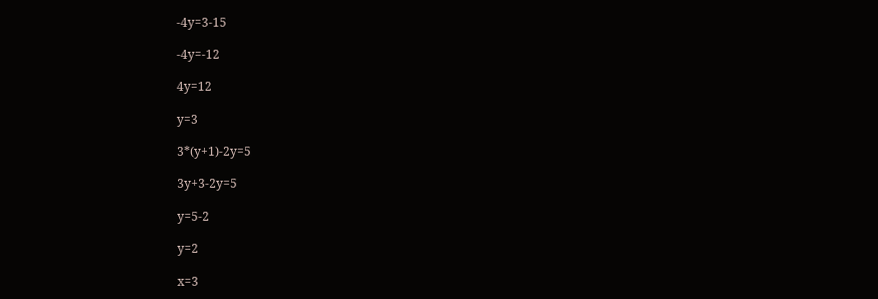-4y=3-15

-4y=-12

4y=12

y=3

3*(y+1)-2y=5

3y+3-2y=5

y=5-2

y=2

x=3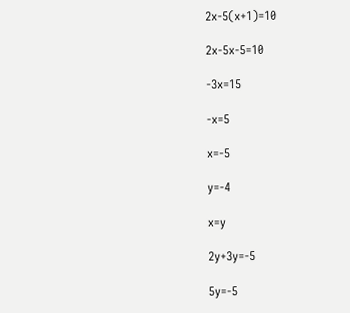2x-5(x+1)=10

2x-5x-5=10

-3x=15

-x=5

x=-5

y=-4

x=y

2y+3y=-5

5y=-5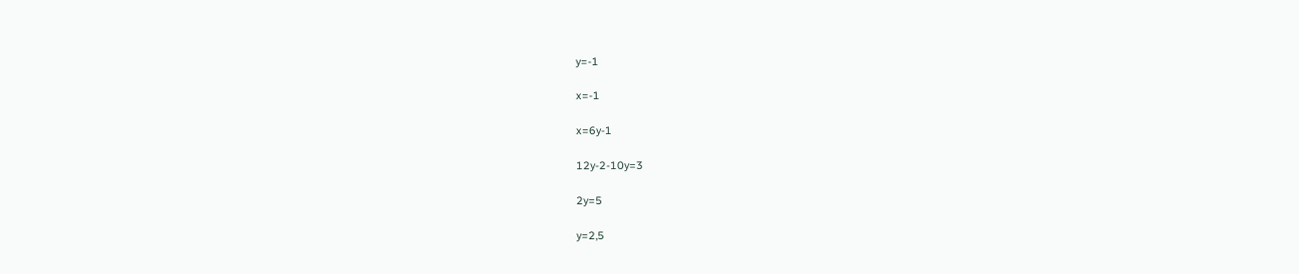y=-1

x=-1

x=6y-1

12y-2-10y=3

2y=5

y=2,5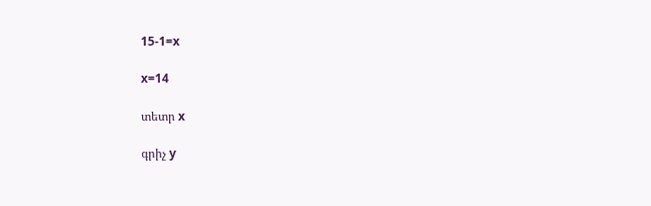15-1=x

x=14

տետր x

գրիչ y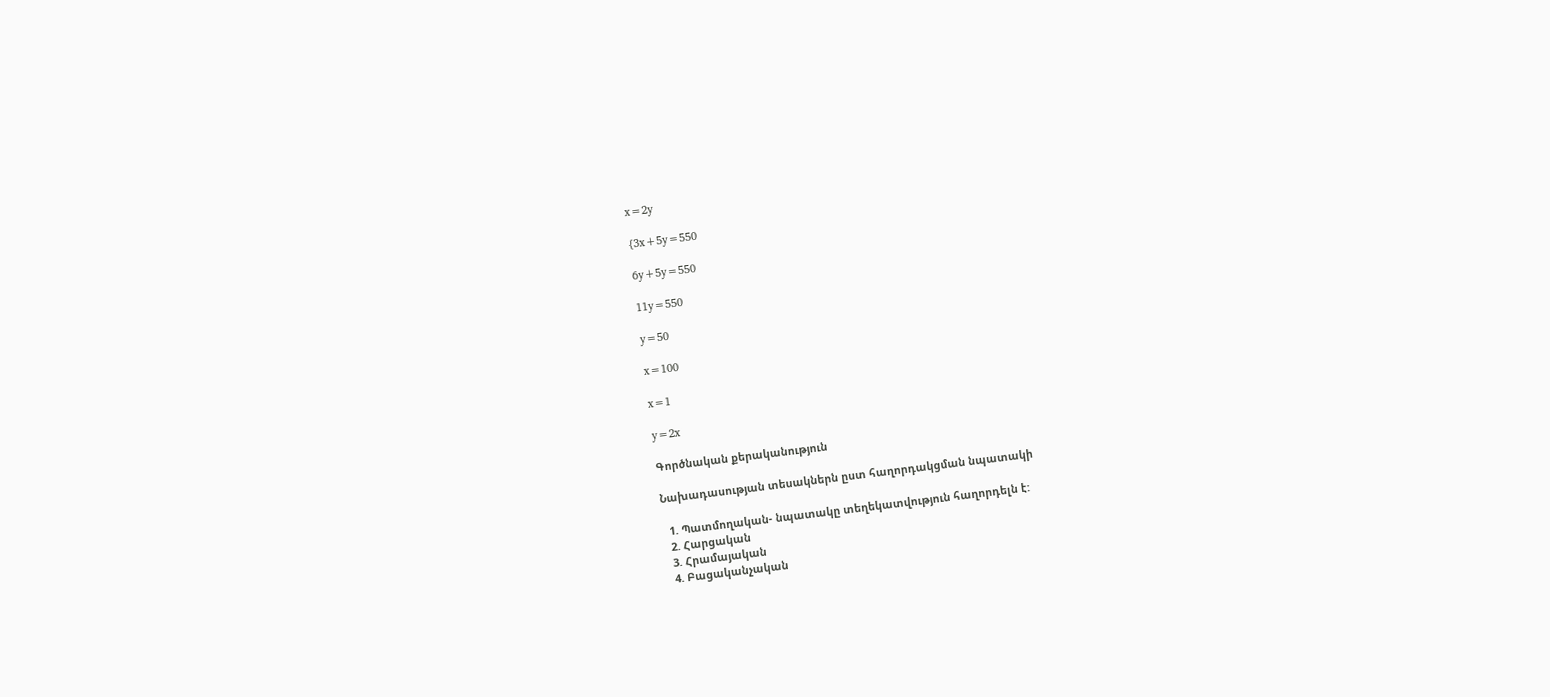x=2y

{3x+5y=550

6y+5y=550

11y=550

y=50

x=100

x=1

y=2x

Գործնական քերականություն

Նախադասության տեսակներն ըստ հաղորդակցման նպատակի

  1. Պատմողական- նպատակը տեղեկատվություն հաղորդելն է:
  2. Հարցական
  3. Հրամայական
  4. Բացականչական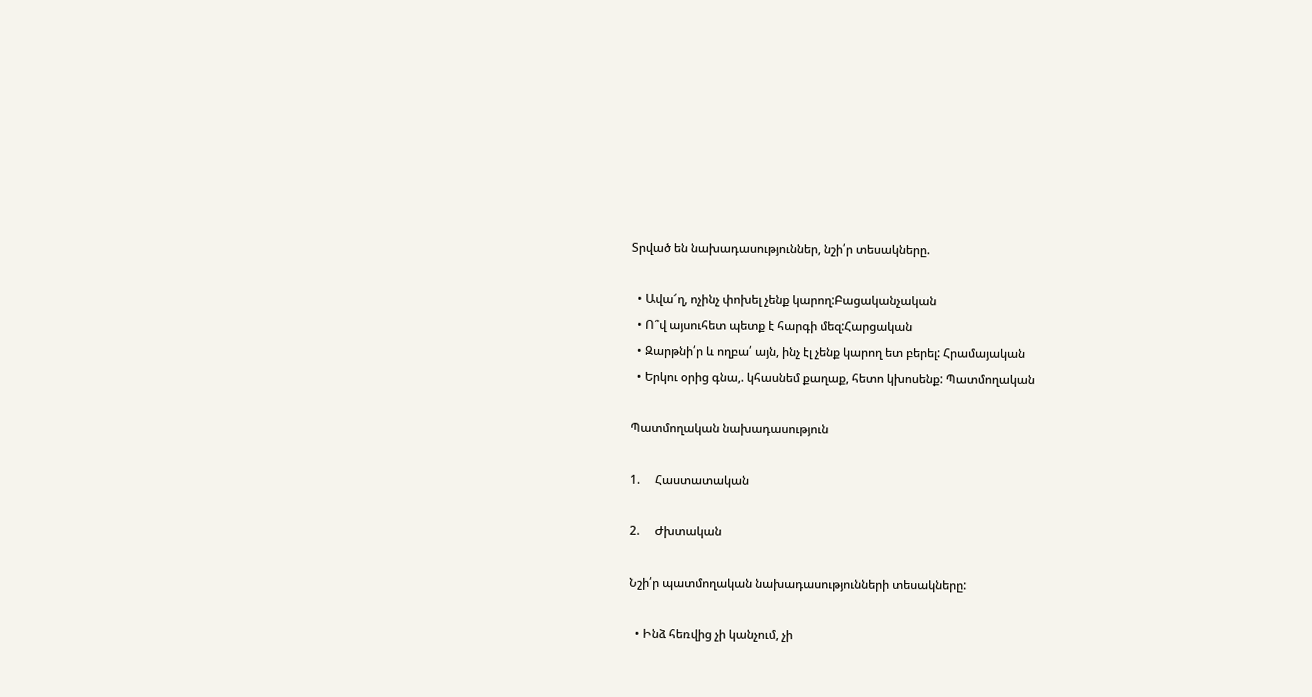Տրված են նախադասություններ, նշի՛ր տեսակները.

  • Ավա՜ղ, ոչինչ փոխել չենք կարող:Բացականչական
  • Ո՞վ այսուհետ պետք է հարգի մեզ:Հարցական
  • Զարթնի՛ր և ողբա՛ այն, ինչ էլ չենք կարող ետ բերել: Հրամայական
  • Երկու օրից գնա,. կհասնեմ քաղաք, հետո կխոսենք: Պատմողական

Պատմողական նախադասություն

1.     Հաստատական

2.     Ժխտական

Նշի՛ր պատմողական նախադասությունների տեսակները:

  • Ինձ հեռվից չի կանչում, չի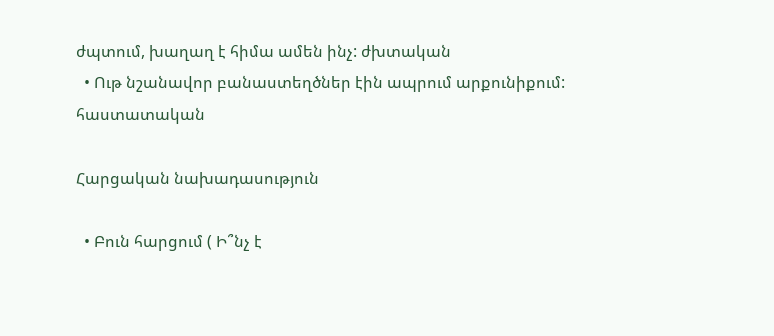ժպտում, խաղաղ է հիմա ամեն ինչ: ժխտական
  • Ութ նշանավոր բանաստեղծներ էին ապրում արքունիքում: հաստատական

Հարցական նախադասություն

  • Բուն հարցում ( Ի՞նչ է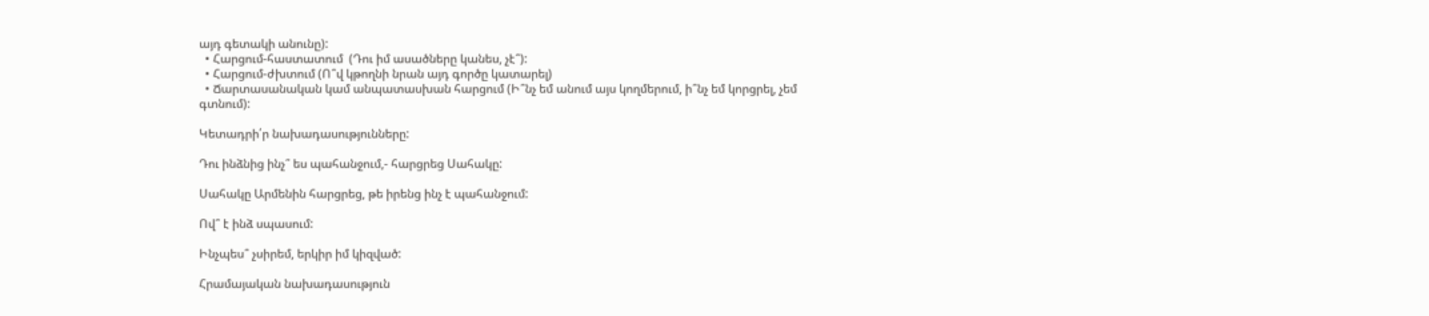այդ գետակի անունը):
  • Հարցում-հաստատում  (Դու իմ ասածները կանես, չէ՞):
  • Հարցում-ժխտում (Ո՞վ կթողնի նրան այդ գործը կատարել)
  • Ճարտասանական կամ անպատասխան հարցում (Ի՞նչ եմ անում այս կողմերում, ի՞նչ եմ կորցրել, չեմ գտնում):

Կետադրի՛ր նախադասությունները:

Դու ինձնից ինչ՞ ես պահանջում,- հարցրեց Սահակը:

Սահակը Արմենին հարցրեց, թե իրենց ինչ է պահանջում:

Ով՞ է ինձ սպասում:

Ինչպես՞ չսիրեմ, երկիր իմ կիզված:

Հրամայական նախադասություն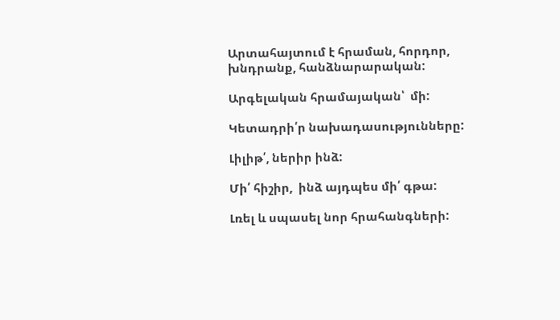Արտահայտում է հրաման, հորդոր, խնդրանք, հանձնարարական:

Արգելական հրամայական՝  մի:

Կետադրի՛ր նախադասությունները:

Լիլիթ՛, ներիր ինձ:

Մի՛ հիշիր,  ինձ այդպես մի՛ գթա:

Լռել և սպասել նոր հրահանգների: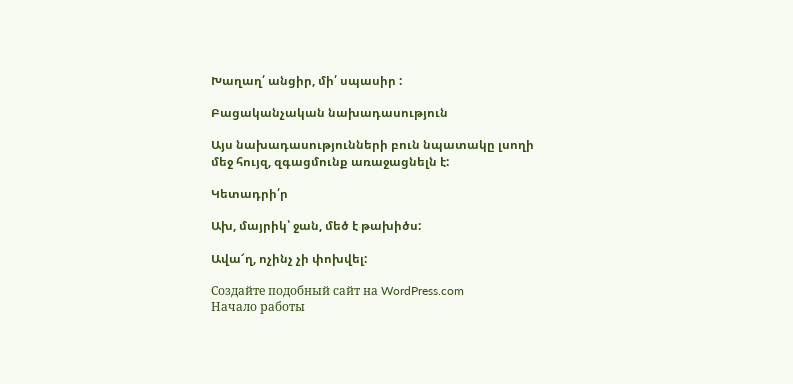Խաղաղ՛ անցիր, մի՛ սպասիր :

Բացականչական նախադասություն

Այս նախադասությունների բուն նպատակը լսողի մեջ հույզ, զգացմունք առաջացնելն է:

Կետադրի՛ր

Ախ, մայրիկ՝ ջան, մեծ է թախիծս:

Ավա՜ղ, ոչինչ չի փոխվել:

Создайте подобный сайт на WordPress.com
Начало работы